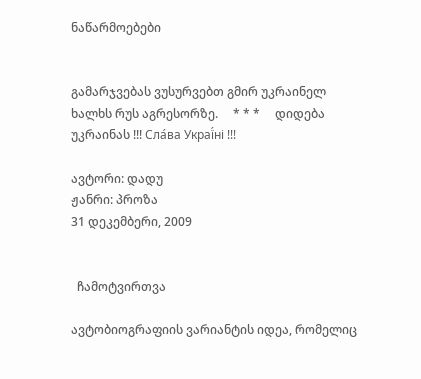ნაწარმოებები


გამარჯვებას ვუსურვებთ გმირ უკრაინელ ხალხს რუს აგრესორზე.     * * *     დიდება უკრაინას !!! Сла́ва Украї́ні !!!

ავტორი: დადუ
ჟანრი: პროზა
31 დეკემბერი, 2009


  ჩამოტვირთვა

ავტობიოგრაფიის ვარიანტის იდეა, რომელიც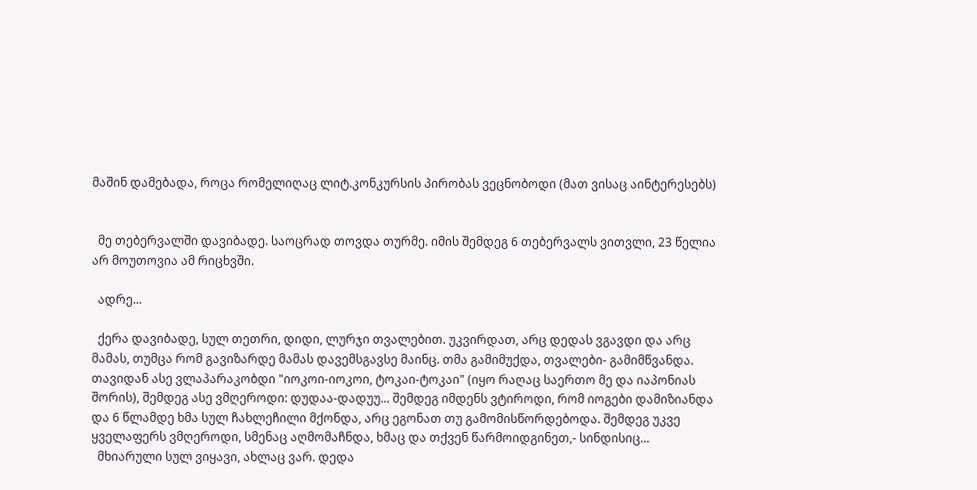მაშინ დამებადა, როცა რომელიღაც ლიტ.კონკურსის პირობას ვეცნობოდი (მათ ვისაც აინტერესებს)


  მე თებერვალში დავიბადე. საოცრად თოვდა თურმე. იმის შემდეგ 6 თებერვალს ვითვლი, 23 წელია არ მოუთოვია ამ რიცხვში.

  ადრე...

  ქერა დავიბადე, სულ თეთრი, დიდი, ლურჯი თვალებით. უკვირდათ, არც დედას ვგავდი და არც მამას, თუმცა რომ გავიზარდე მამას დავემსგავსე მაინც. თმა გამიმუქდა, თვალები- გამიმწვანდა. თავიდან ასე ვლაპარაკობდი "იოკოი-იოკოი, ტოკაი-ტოკაი" (იყო რაღაც საერთო მე და იაპონიას შორის), შემდეგ ასე ვმღეროდი: დუდაა-დადუუ... შემდეგ იმდენს ვტიროდი, რომ იოგები დამიზიანდა და 6 წლამდე ხმა სულ ჩახლეჩილი მქონდა, არც ეგონათ თუ გამომისწორდებოდა. შემდეგ უკვე ყველაფერს ვმღეროდი, სმენაც აღმომაჩნდა, ხმაც და თქვენ წარმოიდგინეთ,- სინდისიც...
  მხიარული სულ ვიყავი, ახლაც ვარ. დედა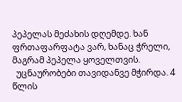პეპელას მეძახის დღემდე. ხან ფრთაფარფატა ვარ, ხანაც ჭრელი, მაგრამ პეპელა ყოველთვის.
  უცნაურობები თავიდანვე მჭირდა. 4 წლის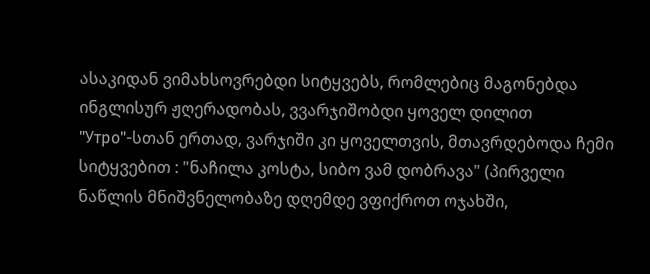ასაკიდან ვიმახსოვრებდი სიტყვებს, რომლებიც მაგონებდა ინგლისურ ჟღერადობას, ვვარჯიშობდი ყოველ დილით "Утро"-სთან ერთად, ვარჯიში კი ყოველთვის, მთავრდებოდა ჩემი სიტყვებით : "ნაჩილა კოსტა, სიბო ვამ დობრავა" (პირველი ნაწლის მნიშვნელობაზე დღემდე ვფიქროთ ოჯახში,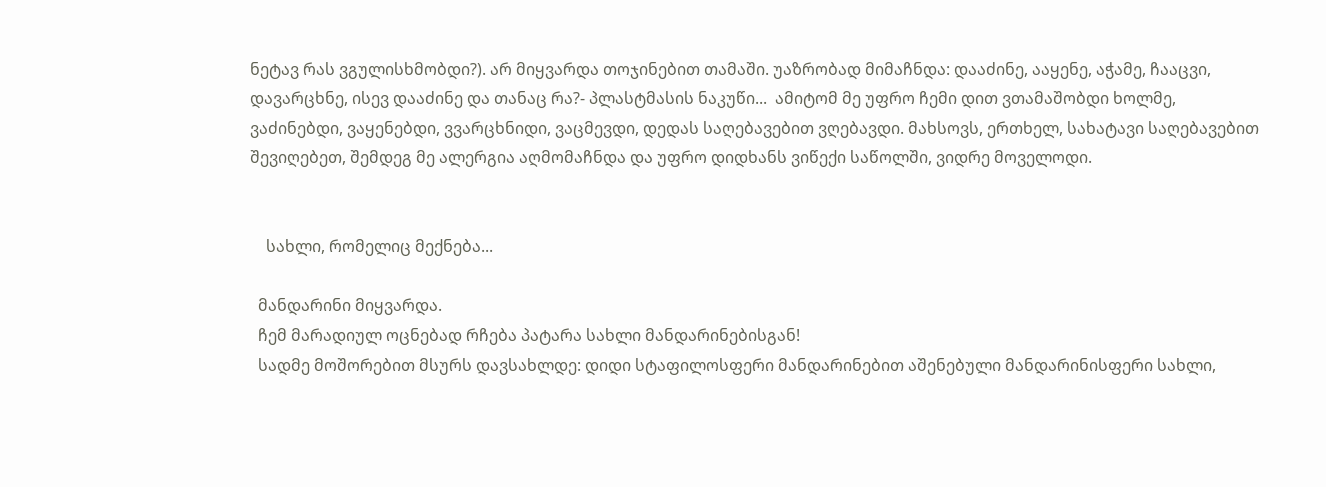ნეტავ რას ვგულისხმობდი?). არ მიყვარდა თოჯინებით თამაში. უაზრობად მიმაჩნდა: დააძინე, ააყენე, აჭამე, ჩააცვი, დავარცხნე, ისევ დააძინე და თანაც რა?- პლასტმასის ნაკუწი...  ამიტომ მე უფრო ჩემი დით ვთამაშობდი ხოლმე, ვაძინებდი, ვაყენებდი, ვვარცხნიდი, ვაცმევდი, დედას საღებავებით ვღებავდი. მახსოვს, ერთხელ, სახატავი საღებავებით შევიღებეთ, შემდეგ მე ალერგია აღმომაჩნდა და უფრო დიდხანს ვიწექი საწოლში, ვიდრე მოველოდი.


    სახლი, რომელიც მექნება...

  მანდარინი მიყვარდა.
  ჩემ მარადიულ ოცნებად რჩება პატარა სახლი მანდარინებისგან!
  სადმე მოშორებით მსურს დავსახლდე: დიდი სტაფილოსფერი მანდარინებით აშენებული მანდარინისფერი სახლი,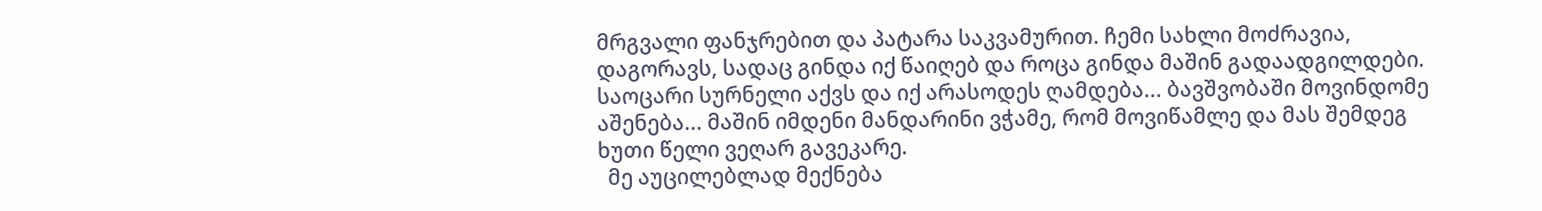მრგვალი ფანჯრებით და პატარა საკვამურით. ჩემი სახლი მოძრავია, დაგორავს, სადაც გინდა იქ წაიღებ და როცა გინდა მაშინ გადაადგილდები. საოცარი სურნელი აქვს და იქ არასოდეს ღამდება... ბავშვობაში მოვინდომე აშენება... მაშინ იმდენი მანდარინი ვჭამე, რომ მოვიწამლე და მას შემდეგ ხუთი წელი ვეღარ გავეკარე.
  მე აუცილებლად მექნება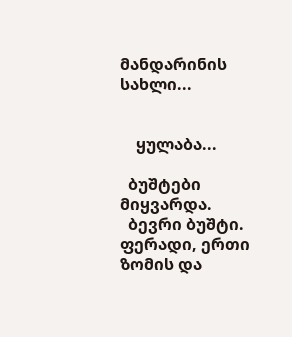მანდარინის სახლი...


    ყულაბა...

  ბუშტები მიყვარდა.
  ბევრი ბუშტი. ფერადი, ერთი ზომის და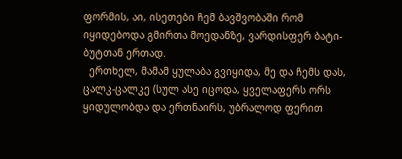ფორმის, აი, ისეთები ჩემ ბავშვობაში რომ იყიდებოდა გმირთა მოედანზე, ვარდისფერ ბატი-ბუტთან ერთად.
  ერთხელ, მამამ ყულაბა გვიყიდა, მე და ჩემს დას, ცალკ-ცალკე (სულ ასე იცოდა, ყველაფერს ორს ყიდულობდა და ერთნაირს, უბრალოდ ფერით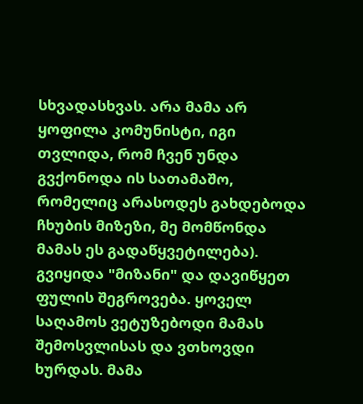სხვადასხვას. არა მამა არ ყოფილა კომუნისტი, იგი თვლიდა, რომ ჩვენ უნდა გვქონოდა ის სათამაშო, რომელიც არასოდეს გახდებოდა ჩხუბის მიზეზი, მე მომწონდა მამას ეს გადაწყვეტილება). გვიყიდა "მიზანი" და დავიწყეთ ფულის შეგროვება. ყოველ საღამოს ვეტუზებოდი მამას შემოსვლისას და ვთხოვდი ხურდას. მამა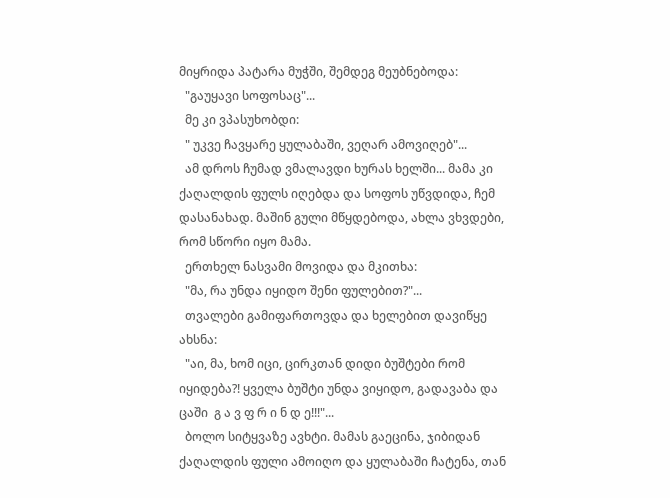მიყრიდა პატარა მუჭში, შემდეგ მეუბნებოდა:
  "გაუყავი სოფოსაც"...
  მე კი ვპასუხობდი:
  " უკვე ჩავყარე ყულაბაში, ვეღარ ამოვიღებ"...
  ამ დროს ჩუმად ვმალავდი ხურას ხელში... მამა კი ქაღალდის ფულს იღებდა და სოფოს უწვდიდა, ჩემ დასანახად. მაშინ გული მწყდებოდა, ახლა ვხვდები, რომ სწორი იყო მამა.
  ერთხელ ნასვამი მოვიდა და მკითხა:
  "მა, რა უნდა იყიდო შენი ფულებით?"...
  თვალები გამიფართოვდა და ხელებით დავიწყე ახსნა:
  "აი, მა, ხომ იცი, ცირკთან დიდი ბუშტები რომ იყიდება?! ყველა ბუშტი უნდა ვიყიდო, გადავაბა და ცაში  გ ა ვ ფ რ ი ნ დ ე!!!"...
  ბოლო სიტყვაზე ავხტი. მამას გაეცინა, ჯიბიდან ქაღალდის ფული ამოიღო და ყულაბაში ჩატენა, თან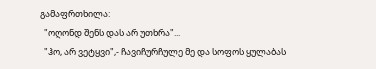გამაფრთხილა:
  "ოღონდ შენს დას არ უთხრა"...
  "ჰო, არ ვეტყვი",- ჩავიჩურჩულე მე და სოფოს ყულაბას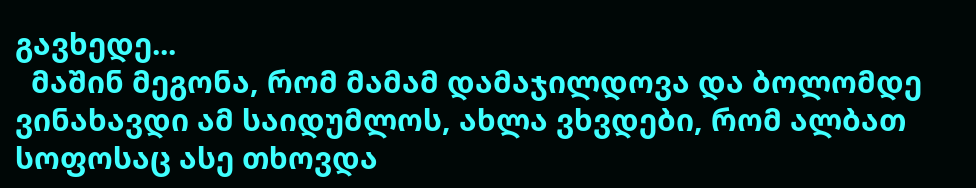გავხედე...
  მაშინ მეგონა, რომ მამამ დამაჯილდოვა და ბოლომდე ვინახავდი ამ საიდუმლოს, ახლა ვხვდები, რომ ალბათ სოფოსაც ასე თხოვდა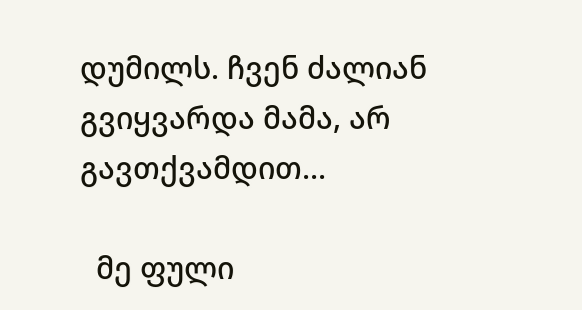დუმილს. ჩვენ ძალიან გვიყვარდა მამა, არ გავთქვამდით...

  მე ფული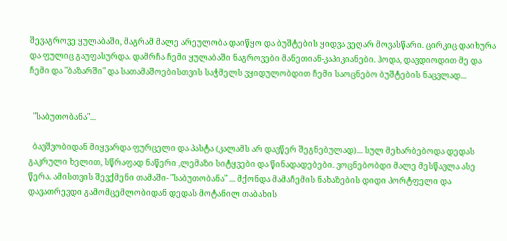შევაგროვე ყულაბაში, მაგრამ მალე არეულობა დაიწყო და ბუშტების ყიდვა ვეღარ მოვასწარი. ცირკიც დაიხურა და ფულიც გაუფასურდა. დამრჩა ჩემი ყულაბაში ნაგროვები მანეთიან-კაპიკიანები. ჰოდა, დავდიოდით მე და ჩემი და "ბაზარში" და სათამაშოებისთვის საჭმელს ვყიდულობდით ჩემი საოცნებო ბუშტების ნაცვლად...


  "საბუთობანა"...

  ბავშვობიდან მიყვარდა ფურცელი და პასტა (კალამს არ დავწერ შეგნებულად)... სულ მეხარბებოდა დედას გაკრული ხელით, სწრაფად ნაწერი ,ლემაზი სიტყვები და წინადადებები. ვოცნებობდი მალე მესწავლა ასე წერა. ამისთვის შევქმენი თამაში- "საბუთობანა" ... მქონდა მამაჩემის ნახაზების დიდი პორტფელი და დავათრევდი გამომცემლობიდან დედას მოტანილ თაბახის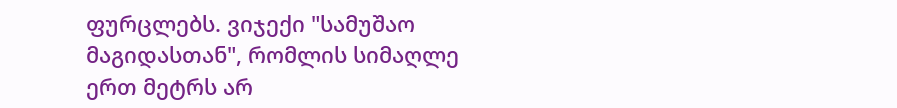ფურცლებს. ვიჯექი "სამუშაო მაგიდასთან", რომლის სიმაღლე ერთ მეტრს არ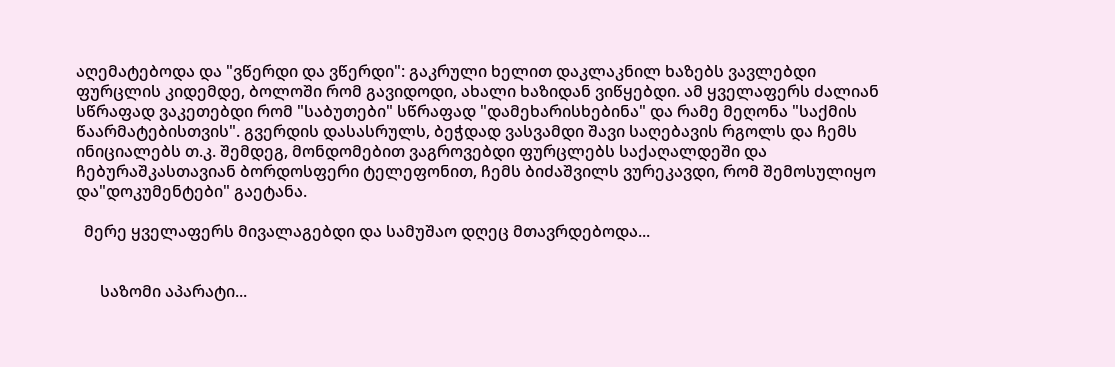აღემატებოდა და "ვწერდი და ვწერდი": გაკრული ხელით დაკლაკნილ ხაზებს ვავლებდი ფურცლის კიდემდე, ბოლოში რომ გავიდოდი, ახალი ხაზიდან ვიწყებდი. ამ ყველაფერს ძალიან სწრაფად ვაკეთებდი რომ "საბუთები" სწრაფად "დამეხარისხებინა" და რამე მეღონა "საქმის წაარმატებისთვის". გვერდის დასასრულს, ბეჭდად ვასვამდი შავი საღებავის რგოლს და ჩემს ინიციალებს თ.კ. შემდეგ, მონდომებით ვაგროვებდი ფურცლებს საქაღალდეში და ჩებურაშკასთავიან ბორდოსფერი ტელეფონით, ჩემს ბიძაშვილს ვურეკავდი, რომ შემოსულიყო და"დოკუმენტები" გაეტანა.

  მერე ყველაფერს მივალაგებდი და სამუშაო დღეც მთავრდებოდა...


      საზომი აპარატი...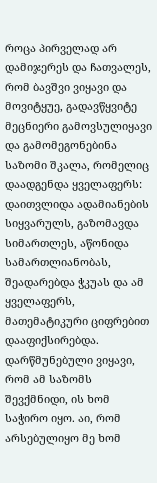როცა პირველად არ დამიჯერეს და ჩათვალეს, რომ ბავშვი ვიყავი და მოვიტყუე, გადავწყვიტე მეცნიერი გამოვსულიყავი და გამომეგონებინა საზომი შკალა, რომელიც დაადგენდა ყველაფერს: დაითვლიდა ადამიანების სიყვარულს, გაზომავდა სიმართლეს, აწონიდა სამართლიანობას, შეადარებდა ჭკუას და ამ ყველაფერს, მათემატიკური ციფრებით დააფიქსირებდა. დარწმუნებული ვიყავი, რომ ამ საზომს შევქმნიდი, ის ხომ საჭირო იყო. აი, რომ არსებულიყო მე ხომ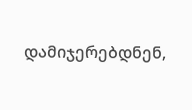დამიჯერებდნენ,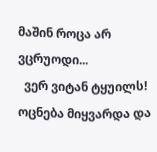მაშინ როცა არ ვცრუოდი...
  ვერ ვიტან ტყუილს!  ოცნება მიყვარდა და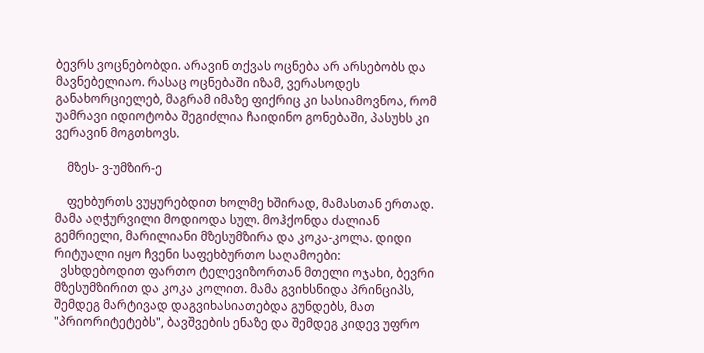ბევრს ვოცნებობდი. არავინ თქვას ოცნება არ არსებობს და მავნებელიაო. რასაც ოცნებაში იზამ, ვერასოდეს განახორციელებ, მაგრამ იმაზე ფიქრიც კი სასიამოვნოა, რომ უამრავი იდიოტობა შეგიძლია ჩაიდინო გონებაში, პასუხს კი ვერავინ მოგთხოვს.

    მზეს- ვ-უმზირ-ე

    ფეხბურთს ვუყურებდით ხოლმე ხშირად, მამასთან ერთად. მამა აღჭურვილი მოდიოდა სულ. მოჰქონდა ძალიან გემრიელი, მარილიანი მზესუმზირა და კოკა-კოლა. დიდი რიტუალი იყო ჩვენი საფეხბურთო საღამოები:
  ვსხდებოდით ფართო ტელევიზორთან მთელი ოჯახი, ბევრი მზესუმზირით და კოკა კოლით. მამა გვიხსნიდა პრინციპს, შემდეგ მარტივად დაგვიხასიათებდა გუნდებს, მათ "პრიორიტეტებს", ბავშვების ენაზე და შემდეგ კიდევ უფრო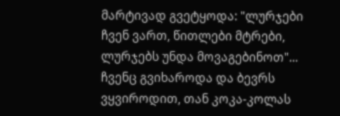მარტივად გვეტყოდა: "ლურჯები ჩვენ ვართ, წითლები მტრები, ლურჯებს უნდა მოვაგებინოთ"... ჩვენც გვიხაროდა და ბევრს ვყვიროდით, თან კოკა-კოლას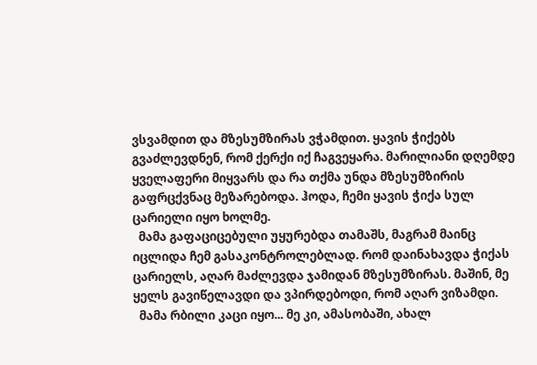ვსვამდით და მზესუმზირას ვჭამდით. ყავის ჭიქებს გვაძლევდნენ, რომ ქერქი იქ ჩაგვეყარა. მარილიანი დღემდე ყველაფერი მიყვარს და რა თქმა უნდა მზესუმზირის გაფრცქვნაც მეზარებოდა. ჰოდა, ჩემი ყავის ჭიქა სულ ცარიელი იყო ხოლმე.
  მამა გაფაციცებული უყურებდა თამაშს, მაგრამ მაინც იცლიდა ჩემ გასაკონტროლებლად. რომ დაინახავდა ჭიქას ცარიელს, აღარ მაძლევდა ჯამიდან მზესუმზირას. მაშინ, მე ყელს გავიწელავდი და ვპირდებოდი, რომ აღარ ვიზამდი.
  მამა რბილი კაცი იყო... მე კი, ამასობაში, ახალ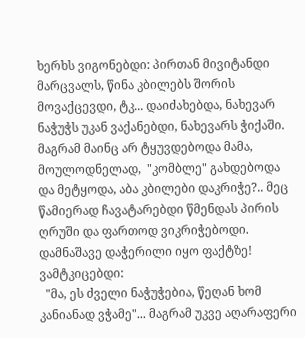ხერხს ვიგონებდი: პირთან მივიტანდი მარცვალს, წინა კბილებს შორის მოვაქცევდი, ტკ... დაიძახებდა, ნახევარ ნაჭუჭს უკან ვაქანებდი, ნახევარს ჭიქაში. მაგრამ მაინც არ ტყუვდებოდა მამა, მოულოდნელად,  "კომბლე" გახდებოდა  და მეტყოდა, აბა კბილები დაკრიჭე?.. მეც წამიერად ჩავატარებდი წმენდას პირის ღრუში და ფართოდ ვიკრიჭებოდი. დამნაშავე დაჭერილი იყო ფაქტზე! ვამტკიცებდი:
  "მა, ეს ძველი ნაჭუჭებია, წეღან ხომ კანიანად ვჭამე"... მაგრამ უკვე აღარაფერი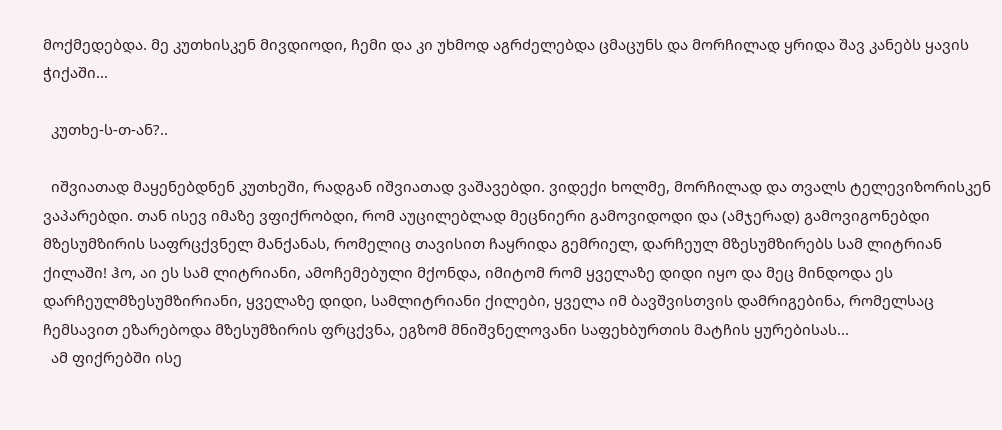მოქმედებდა. მე კუთხისკენ მივდიოდი, ჩემი და კი უხმოდ აგრძელებდა ცმაცუნს და მორჩილად ყრიდა შავ კანებს ყავის ჭიქაში...

  კუთხე-ს-თ-ან?..

  იშვიათად მაყენებდნენ კუთხეში, რადგან იშვიათად ვაშავებდი. ვიდექი ხოლმე, მორჩილად და თვალს ტელევიზორისკენ ვაპარებდი. თან ისევ იმაზე ვფიქრობდი, რომ აუცილებლად მეცნიერი გამოვიდოდი და (ამჯერად) გამოვიგონებდი მზესუმზირის საფრცქვნელ მანქანას, რომელიც თავისით ჩაყრიდა გემრიელ, დარჩეულ მზესუმზირებს სამ ლიტრიან ქილაში! ჰო, აი ეს სამ ლიტრიანი, ამოჩემებული მქონდა, იმიტომ რომ ყველაზე დიდი იყო და მეც მინდოდა ეს დარჩეულმზესუმზირიანი, ყველაზე დიდი, სამლიტრიანი ქილები, ყველა იმ ბავშვისთვის დამრიგებინა, რომელსაც ჩემსავით ეზარებოდა მზესუმზირის ფრცქვნა, ეგზომ მნიშვნელოვანი საფეხბურთის მატჩის ყურებისას...
  ამ ფიქრებში ისე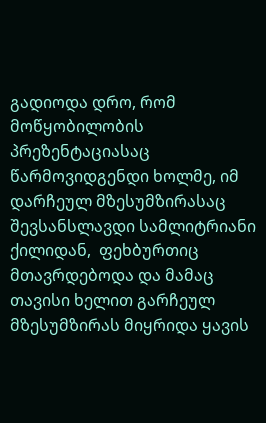გადიოდა დრო, რომ მოწყობილობის პრეზენტაციასაც წარმოვიდგენდი ხოლმე, იმ დარჩეულ მზესუმზირასაც შევსანსლავდი სამლიტრიანი ქილიდან,  ფეხბურთიც მთავრდებოდა და მამაც თავისი ხელით გარჩეულ მზესუმზირას მიყრიდა ყავის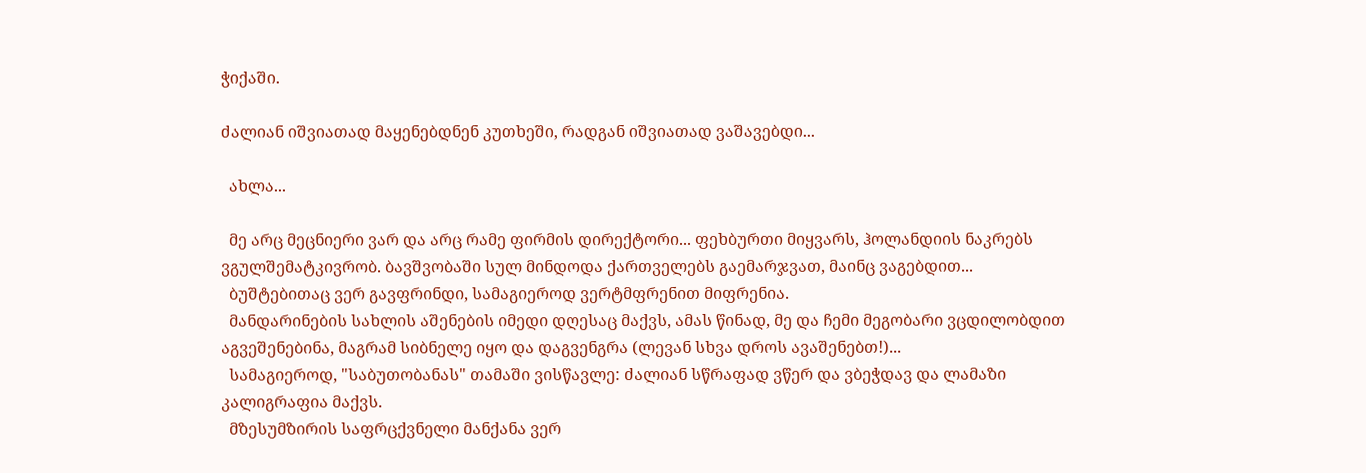ჭიქაში.

ძალიან იშვიათად მაყენებდნენ კუთხეში, რადგან იშვიათად ვაშავებდი...

  ახლა...

  მე არც მეცნიერი ვარ და არც რამე ფირმის დირექტორი... ფეხბურთი მიყვარს, ჰოლანდიის ნაკრებს ვგულშემატკივრობ. ბავშვობაში სულ მინდოდა ქართველებს გაემარჯვათ, მაინც ვაგებდით...
  ბუშტებითაც ვერ გავფრინდი, სამაგიეროდ ვერტმფრენით მიფრენია.
  მანდარინების სახლის აშენების იმედი დღესაც მაქვს, ამას წინად, მე და ჩემი მეგობარი ვცდილობდით აგვეშენებინა, მაგრამ სიბნელე იყო და დაგვენგრა (ლევან სხვა დროს ავაშენებთ!)...
  სამაგიეროდ, "საბუთობანას" თამაში ვისწავლე: ძალიან სწრაფად ვწერ და ვბეჭდავ და ლამაზი კალიგრაფია მაქვს.
  მზესუმზირის საფრცქვნელი მანქანა ვერ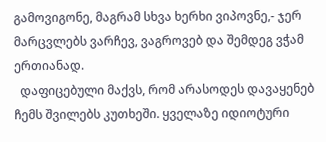გამოვიგონე, მაგრამ სხვა ხერხი ვიპოვნე,- ჯერ მარცვლებს ვარჩევ, ვაგროვებ და შემდეგ ვჭამ ერთიანად.
  დაფიცებული მაქვს, რომ არასოდეს დავაყენებ ჩემს შვილებს კუთხეში. ყველაზე იდიოტური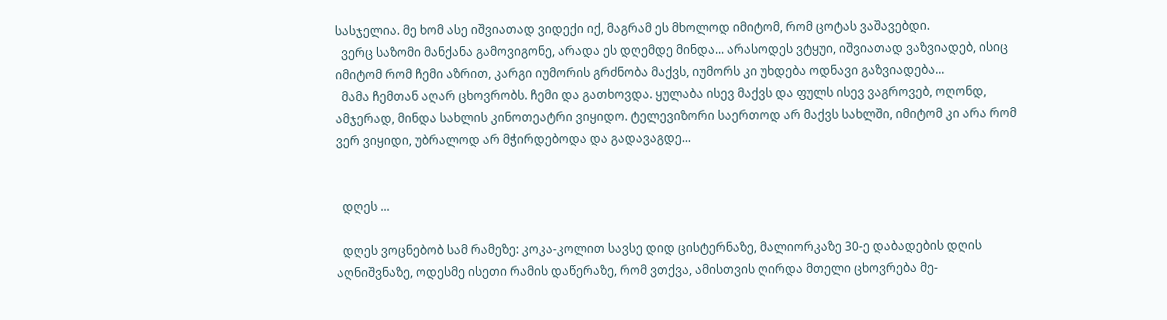სასჯელია. მე ხომ ასე იშვიათად ვიდექი იქ, მაგრამ ეს მხოლოდ იმიტომ, რომ ცოტას ვაშავებდი.
  ვერც საზომი მანქანა გამოვიგონე, არადა ეს დღემდე მინდა... არასოდეს ვტყუი, იშვიათად ვაზვიადებ, ისიც იმიტომ რომ ჩემი აზრით, კარგი იუმორის გრძნობა მაქვს, იუმორს კი უხდება ოდნავი გაზვიადება...
  მამა ჩემთან აღარ ცხოვრობს. ჩემი და გათხოვდა. ყულაბა ისევ მაქვს და ფულს ისევ ვაგროვებ, ოღონდ, ამჯერად, მინდა სახლის კინოთეატრი ვიყიდო. ტელევიზორი საერთოდ არ მაქვს სახლში, იმიტომ კი არა რომ ვერ ვიყიდი, უბრალოდ არ მჭირდებოდა და გადავაგდე...


  დღეს ...

  დღეს ვოცნებობ სამ რამეზე: კოკა-კოლით სავსე დიდ ცისტერნაზე, მალიორკაზე 30-ე დაბადების დღის აღნიშვნაზე, ოდესმე ისეთი რამის დაწერაზე, რომ ვთქვა, ამისთვის ღირდა მთელი ცხოვრება მე-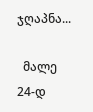ჯღაპნა...

  მალე 24-დ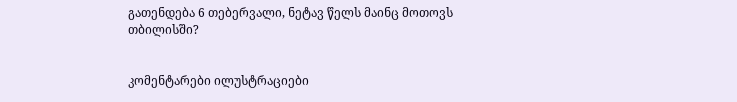გათენდება 6 თებერვალი, ნეტავ წელს მაინც მოთოვს თბილისში?


კომენტარები ილუსტრაციები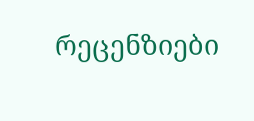რეცენზიები